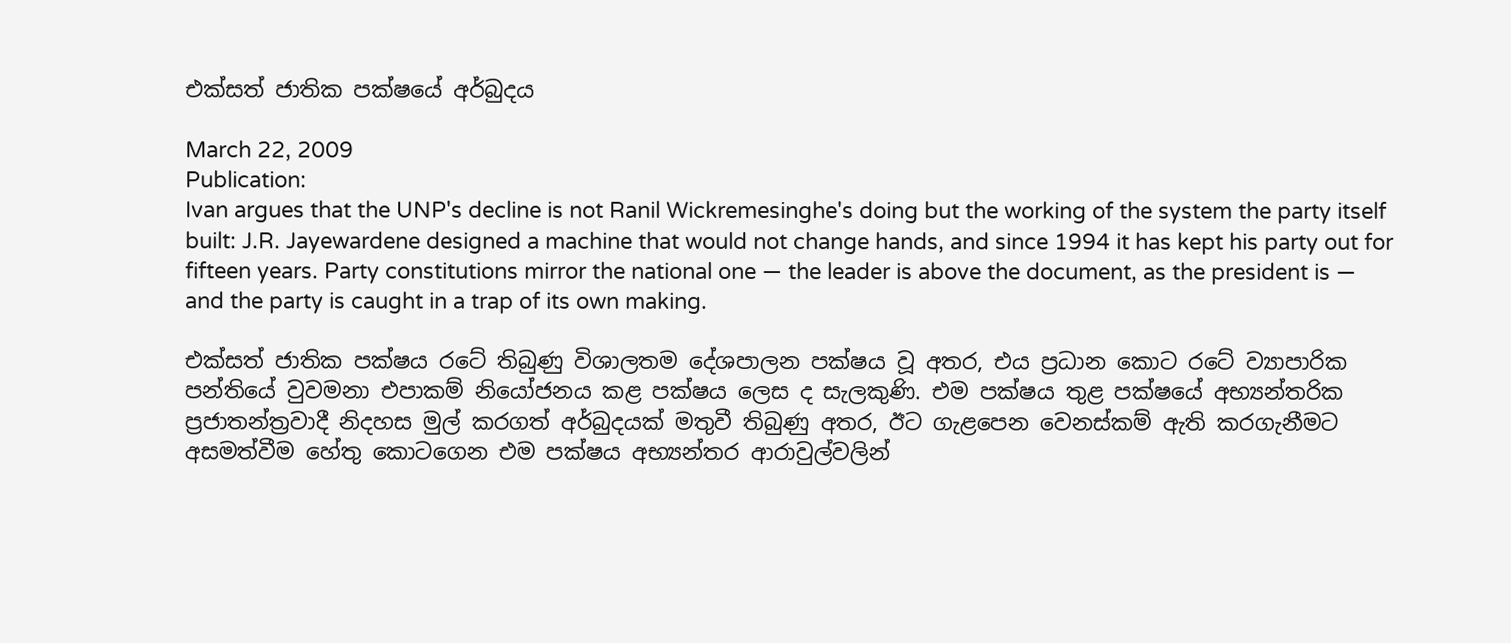එක්සත් ජාතික පක්ෂයේ අර්බුදය

March 22, 2009
Publication:
Ivan argues that the UNP's decline is not Ranil Wickremesinghe's doing but the working of the system the party itself built: J.R. Jayewardene designed a machine that would not change hands, and since 1994 it has kept his party out for fifteen years. Party constitutions mirror the national one — the leader is above the document, as the president is — and the party is caught in a trap of its own making.

එක්සත් ජාතික පක්ෂය රටේ තිබුණු විශාලතම දේශපාලන පක්ෂය වූ අතර, එය ප්‍රධාන කොට රටේ ව්‍යාපාරික පන්තියේ වුවමනා එපාකම් නියෝජනය කළ පක්ෂය ලෙස ද සැලකුණි. එම පක්ෂය තුළ පක්ෂයේ අභ්‍යන්තරික ප්‍රජාතන්ත්‍රවාදී නිදහස මුල් කරගත් අර්බුදයක් මතුවී තිබුණු අතර, ඊට ගැළපෙන වෙනස්කම් ඇති කරගැනීමට අසමත්වීම හේතු කොටගෙන එම පක්ෂය අභ්‍යන්තර ආරාවුල්වලින්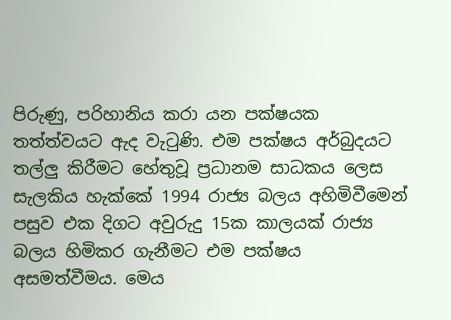පිරුණු, පරිහානිය කරා යන පක්ෂයක තත්ත්වයට ඇද වැටුණි. එම පක්ෂය අර්බුදයට තල්ලු කිරීමට හේතුවූ ප්‍රධානම සාධකය ලෙස සැලකිය හැක්කේ 1994 රාජ්‍ය බලය අහිමිවීමෙන් පසුව එක දිගට අවුරුදු 15ක කාලයක් රාජ්‍ය බලය හිමිකර ගැනීමට එම පක්ෂය අසමත්වීමය. මෙය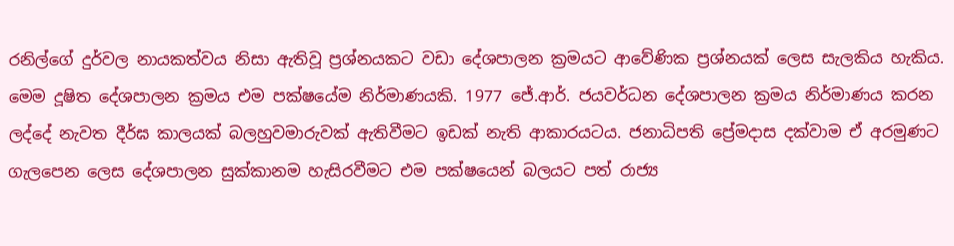රනිල්ගේ දුර්වල නායකත්වය නිසා ඇතිවූ ප්‍රශ්නයකට වඩා දේශපාලන ක්‍රමයට ආවේණික ප්‍රශ්නයක් ලෙස සැලකිය හැකිය. මෙම දූෂිත දේශපාලන ක්‍රමය එම පක්ෂයේම නිර්මාණයකි. 1977 ජේ.ආර්. ජයවර්ධන දේශපාලන ක්‍රමය නිර්මාණය කරන ලද්දේ නැවත දීර්ඝ කාලයක් බලහුවමාරුවක් ඇතිවීමට ඉඩක් නැති ආකාරයටය. ජනාධිපති ප්‍රේමදාස දක්වාම ඒ අරමුණට ගැලපෙන ලෙස දේශපාලන සුක්කානම හැසිරවීමට එම පක්ෂයෙන් බලයට පත් රාජ්‍ය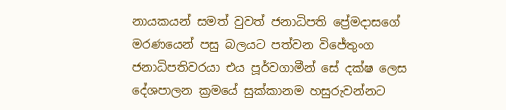නායකයන් සමත් වුවත් ජනාධිපති ප්‍රේමදාසගේ මරණයෙන් පසු බලයට පත්වන විජේතුංග ජනාධිපතිවරයා එය පූර්වගාමීන් සේ දක්ෂ ලෙස දේශපාලන ක්‍රමයේ සුක්කානම හසුරුවන්නට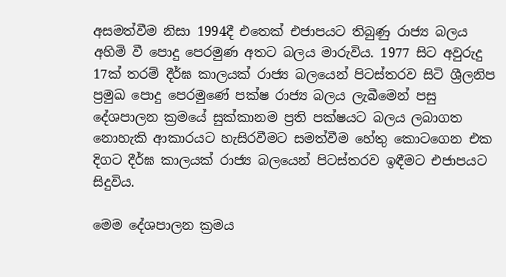අසමත්වීම නිසා 1994දී එතෙක් එජාපයට තිබුණු රාජ්‍ය බලය අහිමි වී පොදු පෙරමුණ අතට බලය මාරුවිය. 1977 සිට අවුරුදු 17ක් තරම් දීර්ඝ කාලයක් රාජ්‍ය බලයෙන් පිටස්තරව සිටි ශ්‍රීලනිප ප්‍රමුඛ පොදු පෙරමුණේ පක්ෂ රාජ්‍ය බලය ලැබීමෙන් පසු දේශපාලන ක්‍රමයේ සුක්කානම ප්‍රති පක්ෂයට බලය ලබාගත නොහැකි ආකාරයට හැසිරවීමට සමත්වීම හේතු කොටගෙන එක දිගට දීර්ඝ කාලයක් රාජ්‍ය බලයෙන් පිටස්තරව ඉඳීමට එජාපයට සිදුවිය.

මෙම දේශපාලන ක්‍රමය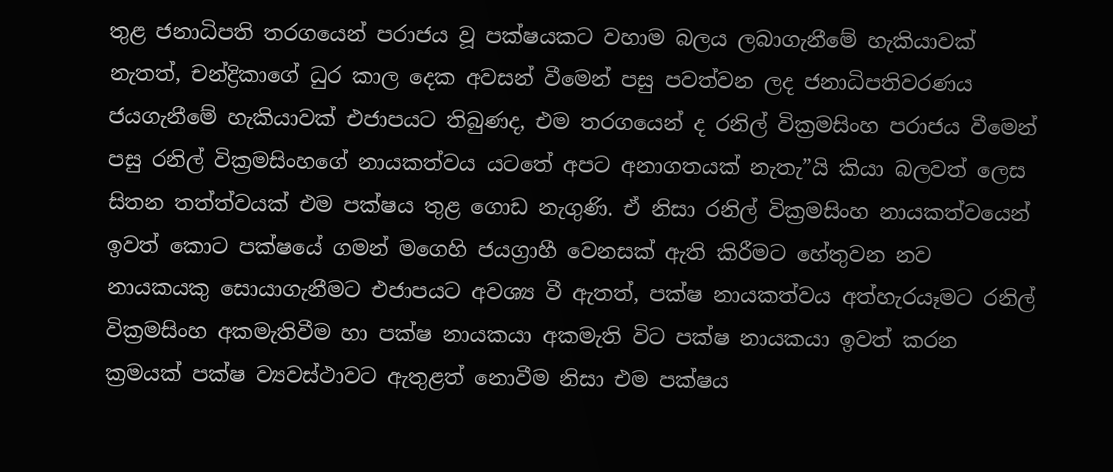තුළ ජනාධිපති තරගයෙන් පරාජය වූ පක්ෂයකට වහාම බලය ලබාගැනීමේ හැකියාවක් නැතත්, චන්ද්‍රිකාගේ ධුර කාල දෙක අවසන් වීමෙන් පසු පවත්වන ලද ජනාධිපතිවරණය ජයගැනීමේ හැකියාවක් එජාපයට තිබුණද, එම තරගයෙන් ද රනිල් වික්‍රමසිංහ පරාජය වීමෙන් පසු රනිල් වික්‍රමසිංහගේ නායකත්වය යටතේ අපට අනාගතයක් නැතැ”යි කියා බලවත් ලෙස සිතන තත්ත්වයක් එම පක්ෂය තුළ ගොඩ නැගුණි. ඒ නිසා රනිල් වික්‍රමසිංහ නායකත්වයෙන් ඉවත් කොට පක්ෂයේ ගමන් මගෙහි ජයග්‍රාහී වෙනසක් ඇති කිරීමට හේතුවන නව නායකයකු සොයාගැනීමට එජාපයට අවශ්‍ය වී ඇතත්, පක්ෂ නායකත්වය අත්හැරයෑමට රනිල් වික්‍රමසිංහ අකමැතිවීම හා පක්ෂ නායකයා අකමැති විට පක්ෂ නායකයා ඉවත් කරන ක්‍රමයක් පක්ෂ ව්‍යවස්ථාවට ඇතුළත් නොවීම නිසා එම පක්ෂය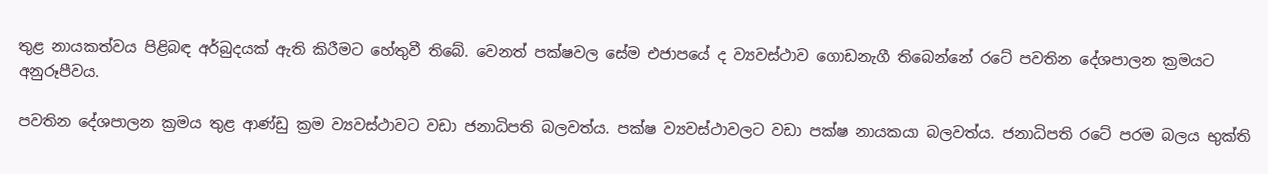තුළ නායකත්වය පිළිබඳ අර්බුදයක් ඇති කිරීමට හේතුවී තිබේ. වෙනත් පක්ෂවල සේම එජාපයේ ද ව්‍යවස්ථාව ගොඩනැගී තිබෙන්නේ රටේ පවතින දේශපාලන ක්‍රමයට අනුරූපීවය.

පවතින දේශපාලන ක්‍රමය තුළ ආණ්ඩු ක්‍රම ව්‍යවස්ථාවට වඩා ජනාධිපති බලවත්ය. පක්ෂ ව්‍යවස්ථාවලට වඩා පක්ෂ නායකයා බලවත්ය. ජනාධිපති රටේ පරම බලය භුක්ති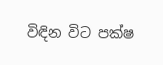විඳින විට පක්ෂ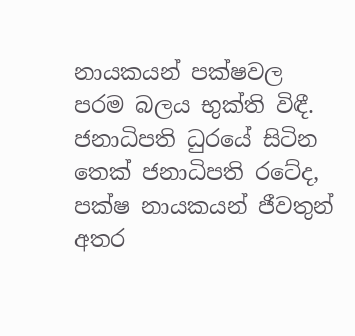නායකයන් පක්ෂවල පරම බලය භුක්ති විඳී. ජනාධිපති ධුරයේ සිටින තෙක් ජනාධිපති රටේද, පක්ෂ නායකයන් ජීවතුන් අතර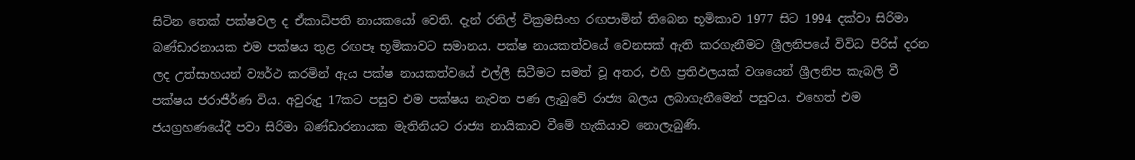සිටින තෙක් පක්ෂවල ද ඒකාධිපති නායකයෝ වෙති. දැන් රනිල් වික්‍රමසිංහ රඟපාමින් තිබෙන භූමිකාව 1977 සිට 1994 දක්වා සිරිමා බණ්ඩාරනායක එම පක්ෂය තුළ රඟපෑ භූමිකාවට සමානය. පක්ෂ නායකත්වයේ වෙනසක් ඇති කරගැනීමට ශ්‍රීලනිපයේ විවිධ පිරිස් දරන ලද උත්සාහයන් ව්‍යර්ථ කරමින් ඇය පක්ෂ නායකත්වයේ එල්ලී සිටීමට සමත් වූ අතර, එහි ප්‍රතිඵලයක් වශයෙන් ශ්‍රීලනිප කැබලි වී පක්ෂය ජරාජීර්ණ විය. අවුරුදු 17කට පසුව එම පක්ෂය නැවත පණ ලැබුවේ රාජ්‍ය බලය ලබාගැනීමෙන් පසුවය. එහෙත් එම ජයග්‍රහණයේදී පවා සිරිමා බණ්ඩාරනායක මැතිනියට රාජ්‍ය නායිකාව වීමේ හැකියාව නොලැබුණි.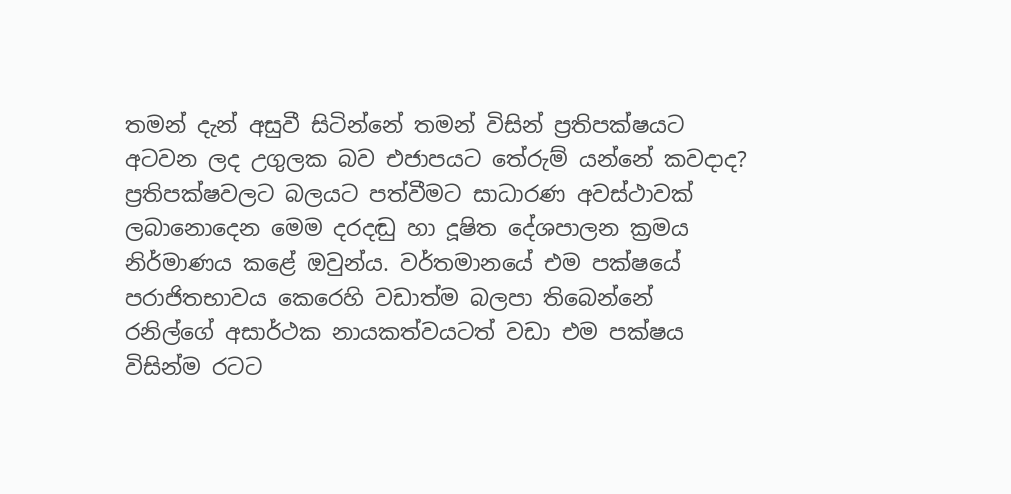තමන් දැන් අසුවී සිටින්නේ තමන් විසින් ප්‍රතිපක්ෂයට අටවන ලද උගුලක බව එජාපයට තේරුම් යන්නේ කවදාද? ප්‍රතිපක්ෂවලට බලයට පත්වීමට සාධාරණ අවස්ථාවක් ලබානොදෙන මෙම දරදඬු හා දූෂිත දේශපාලන ක්‍රමය නිර්මාණය කළේ ඔවුන්ය. වර්තමානයේ එම පක්ෂයේ පරාජිතභාවය කෙරෙහි වඩාත්ම බලපා තිබෙන්නේ රනිල්ගේ අසාර්ථක නායකත්වයටත් වඩා එම පක්ෂය විසින්ම රටට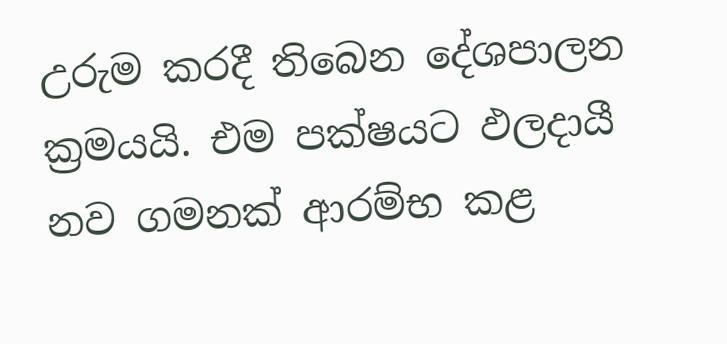උරුම කරදී තිබෙන දේශපාලන ක්‍රමයයි. එම පක්ෂයට ඵලදායී නව ගමනක් ආරම්භ කළ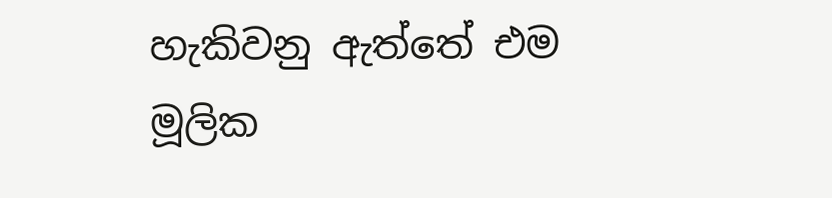හැකිවනු ඇත්තේ එම මූලික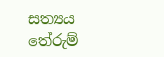සත්‍යය තේරුම්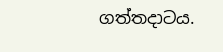ගත්තදාටය.